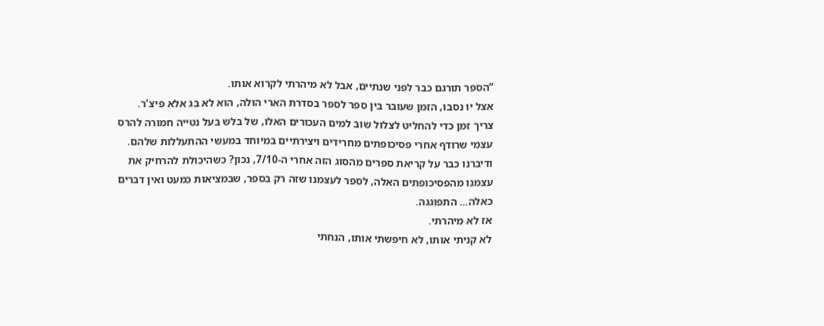“הספר תורגם כבר לפני שנתיים, אבל לא מיהרתי לקרוא אותו.
אצל יו נסבו, הזמן שעובר בין ספר לספר בסדרת הארי הולה, הוא לא בג אלא פיצ'ר.
צריך זמן כדי להחליט לצלול שוב למים העכורים האלו, של בלש בעל נטייה חמורה להרס עצמי שרודף אחרי פסיכופתים מחרידים ויצירתיים במיוחד במעשי ההתעללות שלהם.
ודיברנו כבר על קריאת ספרים מהסוג הזה אחרי ה-7/10, נכון? כשהיכולת להרחיק את עצמנו מהפסיכופתים האלה, לספר לעצמנו שזה רק בספר, שבמציאות כמעט ואין דברים כאלה… התפוגגה.
אז לא מיהרתי.
לא קניתי אותו, לא חיפשתי אותו, הנחתי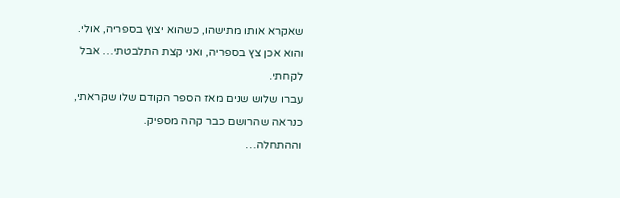שאקרא אותו מתישהו, כשהוא יצוץ בספריה, אולי.
והוא אכן צץ בספריה, ואני קצת התלבטתי… אבל לקחתי.
עברו שלוש שנים מאז הספר הקודם שלו שקראתי, כנראה שהרושם כבר קהה מספיק.
וההתחלה…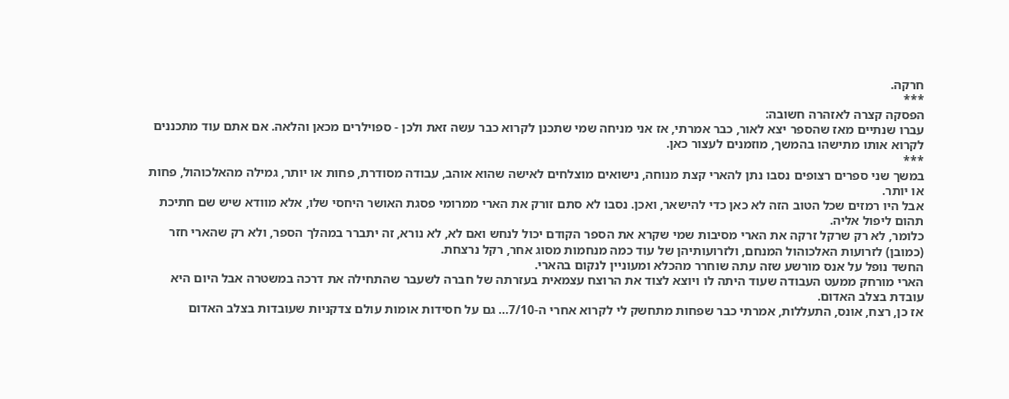חרקה.
***
הפסקה קצרה לאזהרה חשובה:
עברו שנתיים מאז שהספר יצא לאור, כבר אמרתי, אז אני מניחה שמי שתכנן לקרוא כבר עשה זאת ולכן - ספוילרים מכאן והלאה. אם אתם עוד מתכננים לקרוא אותו מתישהו בהמשך, מוזמנים לעצור כאן.
***
במשך שני ספרים רצופים נסבו נתן להארי קצת מנוחה, נישואים מוצלחים לאישה שהוא אוהב, עבודה מסודרת, פחות או יותר, גמילה מהאלכוהול, פחות או יותר.
אבל היו רמזים שכל הטוב הזה לא כאן כדי להישאר, ואכן. נסבו לא סתם זורק את הארי ממרומי פסגת האושר היחסי שלו, אלא מוודא שיש שם חתיכת תהום ליפול אליה.
כלומר, לא רק שרקל זרקה את הארי מסיבות שמי שקרא את הספר הקודם יכול לנחש ואם לא, לא נורא, זה יתברר במהלך הספר, ולא רק שהארי חזר (כמובן) לזרועות האלכוהול המנחם, ולזרועותיהן של עוד כמה מנחמות מסוג אחר, רקל נרצחת.
החשד נופל על אנס מורשע שזה עתה שוחרר מהכלא ומעוניין לנקום בהארי.
הארי מורחק ממעט העבודה שעוד היתה לו ויוצא לצוד את הרוצח עצמאית בעזרתה של חברה לשעבר שהתחילה את דרכה במשטרה אבל היום היא עובדת בצלב האדום.
אז כן, רצח, אונס, התעללות, אמרתי כבר שפחות מתחשק לי לקרוא אחרי ה-7/10… גם על חסידות אומות עולם צדקניות שעובדות בצלב האדום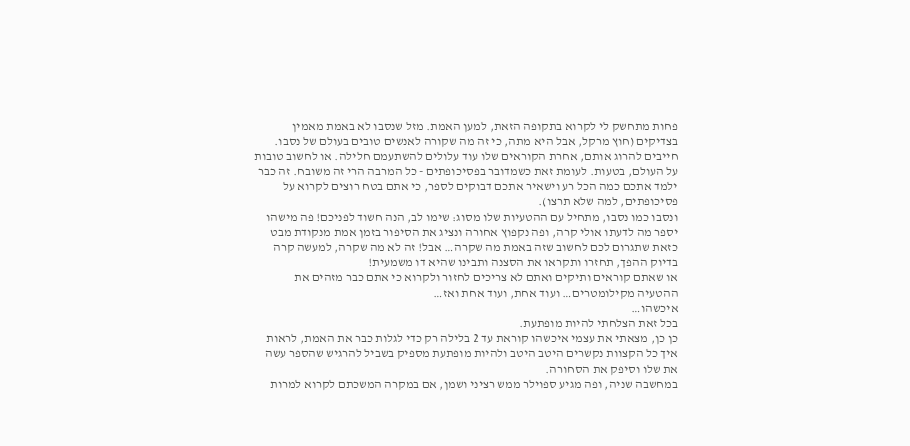פחות מתחשק לי לקרוא בתקופה הזאת, למען האמת. מזל שנסבו לא באמת מאמין בצדיקים (חוץ מרקל, אבל היא מתה, כי זה מה שקורה לאנשים טובים בעולם של נסבו. חייבים להרוג אותם, אחרת הקוראים שלו עוד עלולים להשתעמם חלילה. או לחשוב טובות על העולם, בטעות. לעומת זאת כשמדובר בפסיכופתים - כל המרבה הרי זה משובח. זה כבר ילמד אתכם כמה הכל רע וישאיר אתכם דבוקים לספר, כי אתם בטח רוצים לקרוא על פסיכופתים, למה שלא תרצו).
ונסבו כמו נסבו, מתחיל עם ההטעיות שלו מסוג: שימו לב, הנה חשוד לפניכם! פה מישהו יספר מה לדעתו אולי קרה, ופה נקפוץ אחורה ונציג את הסיפור בזמן אמת מנקודת מבט כזאת שתגרום לכם לחשוב שזה באמת מה שקרה… אבל! זה לא מה שקרה, למעשה קרה בדיוק ההפך, תחזרו ותקראו את הסצנה ותבינו שהיא דו משמעית!
או שאתם קוראים ותיקים ואתם לא צריכים לחזור ולקרוא כי אתם כבר מזהים את ההטעיה מקילומטרים… ועוד אחת, ועוד אחת ואז…
איכשהו…
בכל זאת הצלחתי להיות מופתעת.
כן כן, מצאתי את עצמי איכשהו קוראת עד 2 בלילה רק כדי לגלות כבר את האמת, לראות איך כל הקצוות נקשרים היטב היטב ולהיות מופתעת מספיק בשביל להרגיש שהספר עשה את שלו וסיפק את הסחורה.
במחשבה שניה, ופה מגיע ספוילר ממש רציני ושמן, אם במקרה המשכתם לקרוא למרות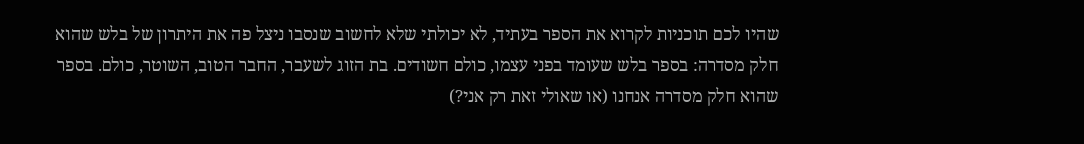שהיו לכם תוכניות לקרוא את הספר בעתיד, לא יכולתי שלא לחשוב שנסבו ניצל פה את היתרון של בלש שהוא חלק מסדרה: בספר בלש שעומד בפני עצמו, כולם חשודים. בת הזוג לשעבר, החבר הטוב, השוטר, כולם. בספר שהוא חלק מסדרה אנחנו (או שאולי זאת רק אני?)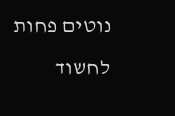נוטים פחות לחשוד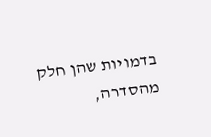בדמויות שהן חלק מהסדרה,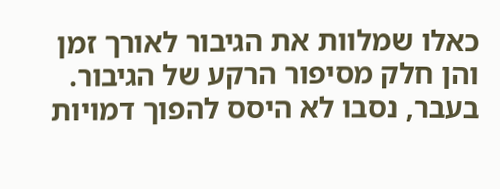כאלו שמלוות את הגיבור לאורך זמן והן חלק מסיפור הרקע של הגיבור. בעבר, נסבו לא היסס להפוך דמויות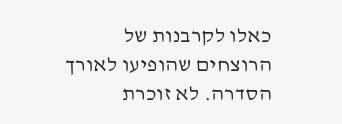כאלו לקרבנות של הרוצחים שהופיעו לאורך הסדרה. לא זוכרת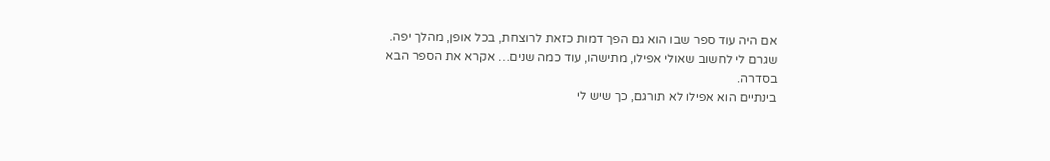אם היה עוד ספר שבו הוא גם הפך דמות כזאת לרוצחת, בכל אופן, מהלך יפה.
שגרם לי לחשוב שאולי אפילו, מתישהו, עוד כמה שנים… אקרא את הספר הבא בסדרה.
בינתיים הוא אפילו לא תורגם, כך שיש לי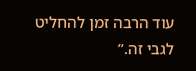עוד הרבה זמן להחליט לגבי זה.”